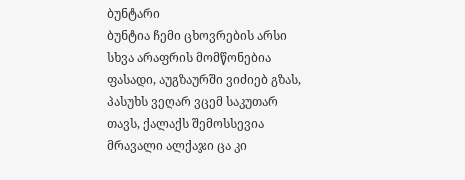ბუნტარი
ბუნტია ჩემი ცხოვრების არსი სხვა არაფრის მომწონებია ფასადი, აუგზაურში ვიძიებ გზას, პასუხს ვეღარ ვცემ საკუთარ თავს, ქალაქს შემოსსევია მრავალი ალქაჯი ცა კი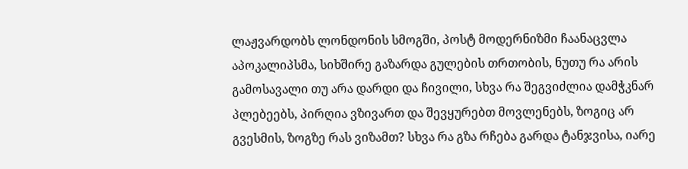ლაჟვარდობს ლონდონის სმოგში, პოსტ მოდერნიზმი ჩაანაცვლა აპოკალიპსმა, სიხშირე გაზარდა გულების თრთობის, ნუთუ რა არის გამოსავალი თუ არა დარდი და ჩივილი, სხვა რა შეგვიძლია დამჭკნარ პლებეებს, პირღია ვზივართ და შევყურებთ მოვლენებს, ზოგიც არ გვესმის, ზოგზე რას ვიზამთ? სხვა რა გზა რჩება გარდა ტანჯვისა, იარე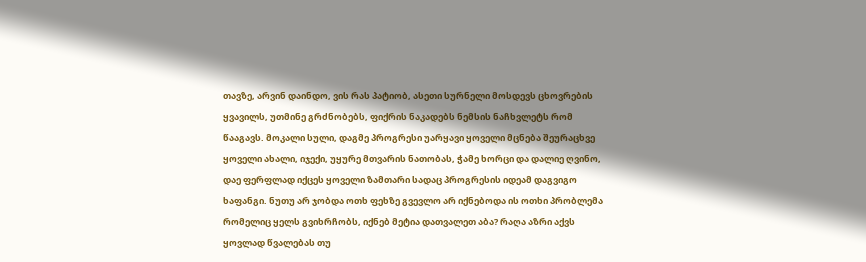თავზე, არვინ დაინდო, ვის რას პატიობ, ასეთი სურნელი მოსდევს ცხოვრების ყვავილს, უთმინე გრძნობებს, ფიქრის ნაკადებს ნემსის ნაჩხვლეტს რომ წააგავს. მოკალი სული, დაგმე პროგრესი უარყავი ყოველი მცნება შეურაცხვე ყოველი ახალი, იჯექი, უყურე მთვარის ნათობას, ჭამე ხორცი და დალიე ღვინო, დაე ფერფლად იქცეს ყოველი ზამთარი სადაც პროგრესის იდეამ დაგვიგო ხაფანგი. ნუთუ არ ჯობდა ოთხ ფეხზე გვევლო არ იქნებოდა ის ოთხი პრობლემა რომელიც ყელს გვიხრჩობს, იქნებ მეტია დათვალეთ აბა? რაღა აზრი აქვს ყოვლად წვალებას თუ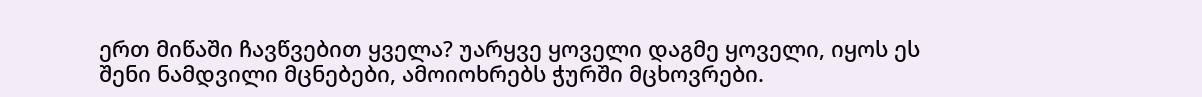ერთ მიწაში ჩავწვებით ყველა? უარყვე ყოველი დაგმე ყოველი, იყოს ეს შენი ნამდვილი მცნებები, ამოიოხრებს ჭურში მცხოვრები.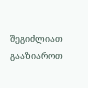შეგიძლიათ გააზიაროთ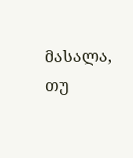მასალა, თუ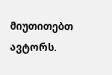მიუთითებთ ავტორს.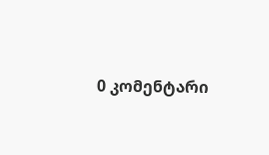0 კომენტარი